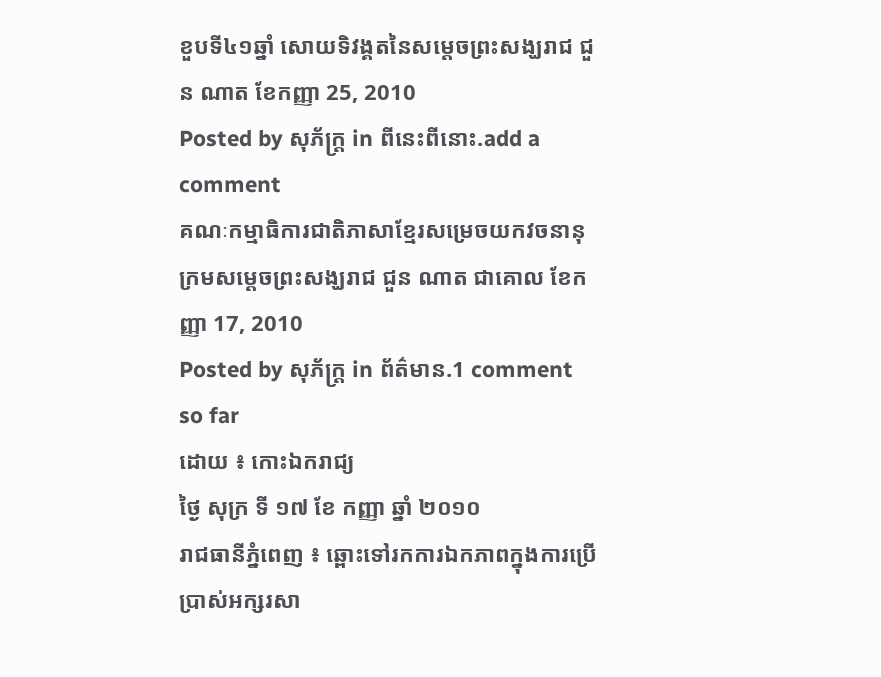ខួបទី៤១ឆ្នាំ សោយទិវង្គតនៃសម្ដេចព្រះសង្ឃរាជ ជួន ណាត ខែកញ្ញា 25, 2010
Posted by សុភ័ក្ត្រ in ពីនេះពីនោះ.add a comment
គណៈកម្មាធិការជាតិភាសាខ្មែរសម្រេចយកវចនានុក្រមសម្តេចព្រះសង្ឃរាជ ជួន ណាត ជាគោល ខែកញ្ញា 17, 2010
Posted by សុភ័ក្ត្រ in ព័ត៌មាន.1 comment so far
ដោយ ៖ កោះឯករាជ្យ
ថ្ងៃ សុក្រ ទី ១៧ ខែ កញ្ញា ឆ្នាំ ២០១០
រាជធានីភ្នំពេញ ៖ ឆ្ពោះទៅរកការឯកភាពក្នុងការប្រើប្រាស់អក្សរសា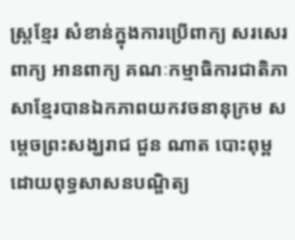ស្ត្រខ្មែរ សំខាន់ក្នុងការប្រើពាក្យ សរសេរពាក្យ អានពាក្យ គណៈកម្មាធិការជាតិភាសាខ្មែរបានឯកភាពយកវចនានុក្រម សម្តេចព្រះសង្ឃរាជ ជួន ណាត បោះពុម្ពដោយពុទ្ធសាសនបណ្ឌិត្យ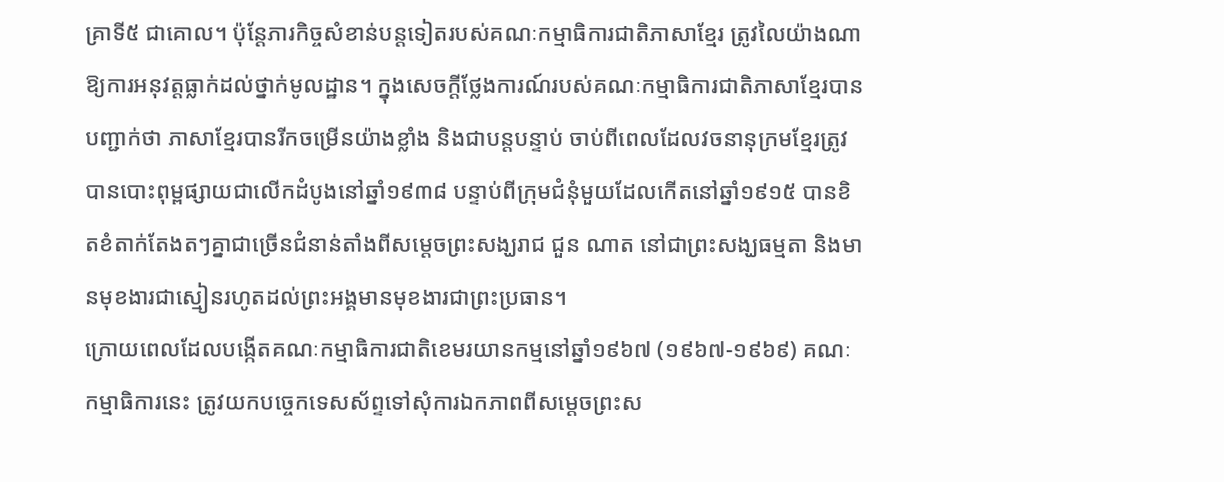គ្រាទី៥ ជាគោល។ ប៉ុន្តែភារកិច្ចសំខាន់បន្តទៀតរបស់គណៈកម្មាធិការជាតិភាសាខ្មែរ ត្រូវលៃយ៉ាងណាឱ្យការអនុវត្តធ្លាក់ដល់ថ្នាក់មូលដ្ឋាន។ ក្នុងសេចក្តីថ្លែងការណ៍របស់គណៈកម្មាធិការជាតិភាសាខ្មែរបានបញ្ជាក់ថា ភាសាខ្មែរបានរីកចម្រើនយ៉ាងខ្លាំង និងជាបន្តបន្ទាប់ ចាប់ពីពេលដែលវចនានុក្រមខ្មែរត្រូវបានបោះពុម្ពផ្សាយជាលើកដំបូងនៅឆ្នាំ១៩៣៨ បន្ទាប់ពីក្រុមជំនុំមួយដែលកើតនៅឆ្នាំ១៩១៥ បានខិតខំតាក់តែងតៗគ្នាជាច្រើនជំនាន់តាំងពីសម្តេចព្រះសង្ឃរាជ ជួន ណាត នៅជាព្រះសង្ឃធម្មតា និងមានមុខងារជាស្មៀនរហូតដល់ព្រះអង្គមានមុខងារជាព្រះប្រធាន។
ក្រោយពេលដែលបង្កើតគណៈកម្មាធិការជាតិខេមរយានកម្មនៅឆ្នាំ១៩៦៧ (១៩៦៧-១៩៦៩) គណៈកម្មាធិការនេះ ត្រូវយកបច្ចេកទេសស័ព្ទទៅសុំការឯកភាពពីសម្តេចព្រះស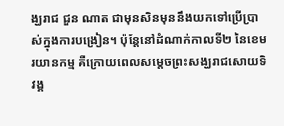ង្ឃរាជ ជួន ណាត ជាមុនសិនមុននឹងយកទៅប្រើប្រាស់ក្នុងការបង្រៀន។ ប៉ុន្តែនៅដំណាក់កាលទី២ នៃខេមរយានកម្ម គឺក្រោយពេលសម្តេចព្រះសង្ឃរាជសោយទិវង្គ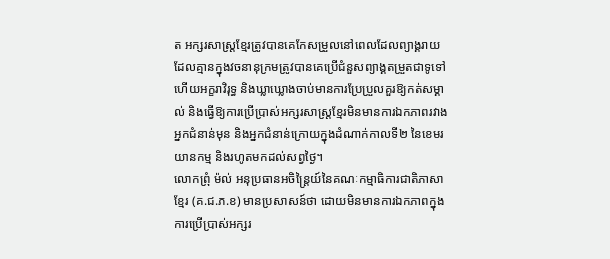ត អក្សរសាស្ត្រខ្មែរត្រូវបានគេកែសម្រួលនៅពេលដែលព្យាង្គរាយដែលគ្មានក្នុងវចនានុក្រមត្រូវបានគេប្រើជំនួសព្យាង្គតម្រួតជាទូទៅ ហើយអក្ខរាវិរុទ្ធ និងឃ្លាឃ្លោងចាប់មានការប្រែប្រួលគួរឱ្យកត់សម្គាល់ និងធ្វើឱ្យការប្រើប្រាស់អក្សរសាស្ត្រខ្មែរមិនមានការឯកភាពរវាងអ្នកជំនាន់មុន និងអ្នកជំនាន់ក្រោយក្នុងដំណាក់កាលទី២ នៃខេមរយានកម្ម និងរហូតមកដល់សព្វថ្ងៃ។
លោកព្រុំ ម៉ល់ អនុប្រធានអចិន្ត្រៃយ៍នៃគណៈកម្មាធិការជាតិភាសាខ្មែរ (គ.ជ.ភ.ខ) មានប្រសាសន៍ថា ដោយមិនមានការឯកភាពក្នុងការប្រើប្រាស់អក្សរ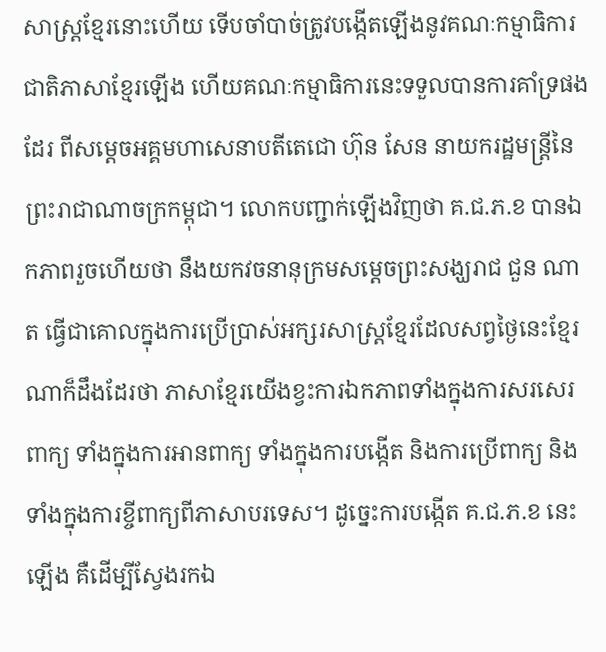សាស្ត្រខ្មែរនោះហើយ ទើបចាំបាច់ត្រូវបង្កើតឡើងនូវគណៈកម្មាធិការជាតិភាសាខ្មែរឡើង ហើយគណៈកម្មាធិការនេះទទួលបានការគាំទ្រផងដែរ ពីសម្តេចអគ្គមហាសេនាបតីតេជោ ហ៊ុន សែន នាយករដ្ឋមន្ត្រីនៃព្រះរាជាណាចក្រកម្ពុជា។ លោកបញ្ជាក់ឡើងវិញថា គ.ជ.ភ.ខ បានឯកភាពរួចហើយថា នឹងយកវចនានុក្រមសម្តេចព្រះសង្ឃរាជ ជួន ណាត ធ្វើជាគោលក្នុងការប្រើប្រាស់អក្សរសាស្ត្រខ្មែរដែលសព្វថ្ងៃនេះខ្មែរណាក៏ដឹងដែរថា ភាសាខ្មែរយើងខ្វះការឯកភាពទាំងក្នុងការសរសេរពាក្យ ទាំងក្នុងការអានពាក្យ ទាំងក្នុងការបង្កើត និងការប្រើពាក្យ និងទាំងក្នុងការខ្ចីពាក្យពីភាសាបរទេស។ ដូច្នេះការបង្កើត គ.ជ.ភ.ខ នេះឡើង គឺដើម្បីស្វែងរកឯ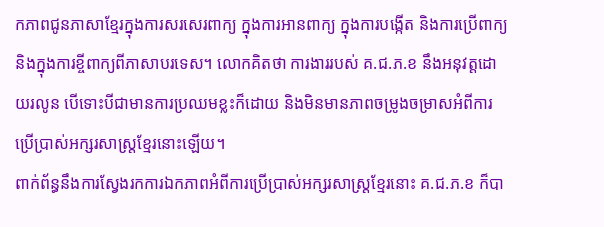កភាពជូនភាសាខ្មែរក្នុងការសរសេរពាក្យ ក្នុងការអានពាក្យ ក្នុងការបង្កើត និងការប្រើពាក្យ និងក្នុងការខ្ចីពាក្យពីភាសាបរទេស។ លោកគិតថា ការងាររបស់ គ.ជ.ភ.ខ នឹងអនុវត្តដោយរលូន បើទោះបីជាមានការប្រឈមខ្លះក៏ដោយ និងមិនមានភាពចម្រូងចម្រាសអំពីការប្រើប្រាស់អក្សរសាស្ត្រខ្មែរនោះឡើយ។
ពាក់ព័ន្ធនឹងការស្វែងរកការឯកភាពអំពីការប្រើប្រាស់អក្សរសាស្ត្រខ្មែរនោះ គ.ជ.ភ.ខ ក៏បា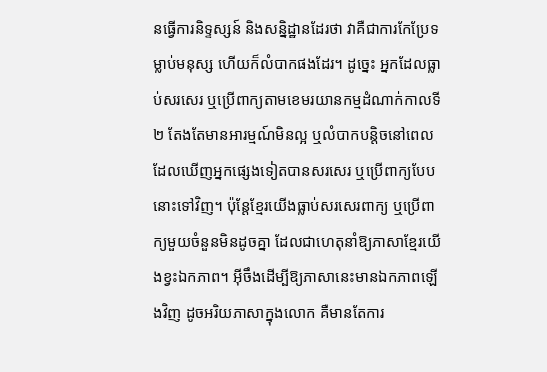នធ្វើការនិទ្ទស្សន៍ និងសន្និដ្ឋានដែរថា វាគឺជាការកែប្រែទម្លាប់មនុស្ស ហើយក៏លំបាកផងដែរ។ ដូច្នេះ អ្នកដែលធ្លាប់សរសេរ ឬប្រើពាក្យតាមខេមរយានកម្មដំណាក់កាលទី ២ តែងតែមានអារម្មណ៍មិនល្អ ឬលំបាកបន្តិចនៅពេលដែលឃើញអ្នកផ្សេងទៀតបានសរសេរ ឬប្រើពាក្យបែបនោះទៅវិញ។ ប៉ុន្តែខ្មែរយើងធ្លាប់សរសេរពាក្យ ឬប្រើពាក្យមួយចំនួនមិនដូចគ្នា ដែលជាហេតុនាំឱ្យភាសាខ្មែរយើងខ្វះឯកភាព។ អ៊ីចឹងដើម្បីឱ្យភាសានេះមានឯកភាពឡើងវិញ ដូចអរិយភាសាក្នុងលោក គឺមានតែការ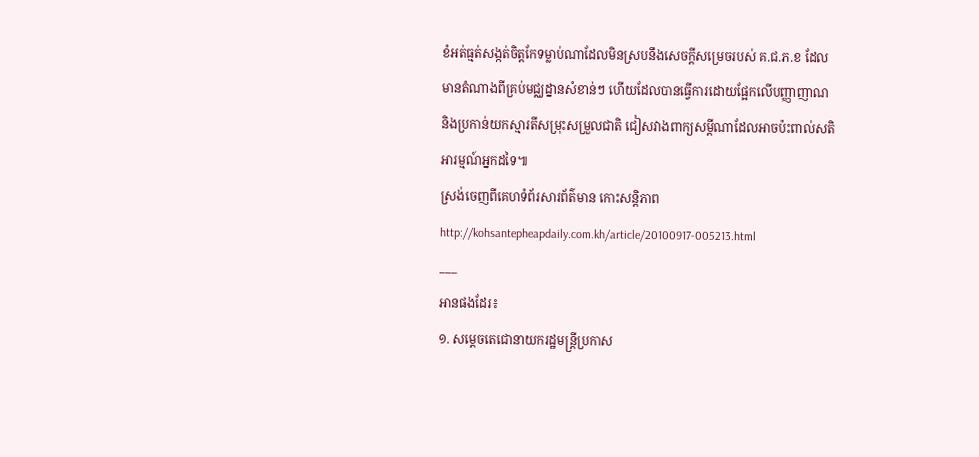ខំអត់ធ្មត់សង្កត់ចិត្តកែទម្លាប់ណាដែលមិនស្របនឹងសេចក្តីសម្រេចរបស់ គ.ជ.ភ.ខ ដែលមានតំណាងពីគ្រប់មជ្ឈដ្នានសំខាន់ៗ ហើយដែលបានធ្វើការដោយផ្អែកលើបញ្ញាញាណ និងប្រកាន់យកស្មារតីសម្រុះសម្រួលជាតិ ជៀសវាងពាក្យសម្ដីណាដែលអាចប៉ះពាល់សតិអារម្មណ៍អ្នកដទៃ៕
ស្រង់ចេញពីគេហទំព័រសារព័ត៌មាន កោះសន្តិភាព
http://kohsantepheapdaily.com.kh/article/20100917-005213.html
___
អានផងដែរ៖
១. សម្ដេចតេជោនាយករដ្ឋមន្ដ្រីប្រកាស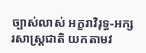ច្បាស់លាស់ អក្ខរាវិរុទ្ធ-អក្សរសាស្ដ្រជាតិ យកតាមវ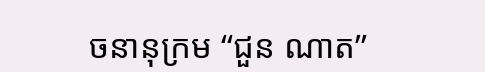ចនានុក្រម “ជួន ណាត”